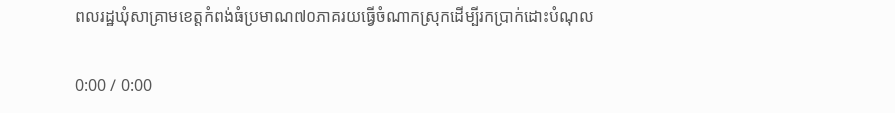ពលរដ្ឋឃុំសាគ្រាមខេត្តកំពង់ធំប្រមាណ៧០ភាគរយធ្វើចំណាកស្រុកដើម្បីរកប្រាក់ដោះបំណុល

0:00 / 0:00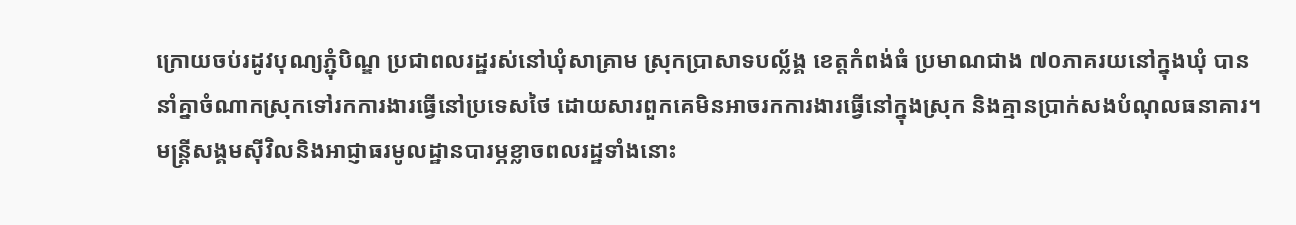ក្រោយចប់រដូវបុណ្យភ្ជុំបិណ្ឌ ប្រជាពលរដ្ឋរស់នៅឃុំសាគ្រាម ស្រុកប្រាសាទបល្ល័ង្គ ខេត្តកំពង់ធំ ប្រមាណជាង ៧០ភាគរយនៅក្នុងឃុំ បាននាំគ្នាចំណាកស្រុកទៅរកការងារធ្វើនៅប្រទេសថៃ ដោយសារពួកគេមិនអាចរកការងារធ្វើនៅក្នុងស្រុក និងគ្មានប្រាក់សងបំណុលធនាគារ។ មន្ត្រីសង្គមស៊ីវិលនិងអាជ្ញាធរមូលដ្ឋានបារម្ភខ្លាចពលរដ្ឋទាំងនោះ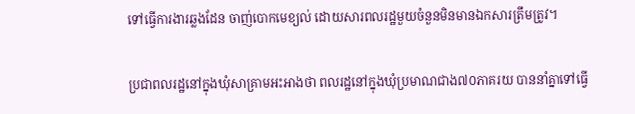ទៅធ្វើការងារឆ្លងដែន ចាញ់បោកមេខ្យល់ ដោយសារពលរដ្ឋមួយចំនួនមិនមានឯកសារត្រឹមត្រូវ។

ប្រជាពលរដ្ឋនៅក្នុងឃុំសាគ្រាមអះអាងថា ពលរដ្ឋនៅក្នុងឃុំប្រមាណជាង៧០ភាគរយ បាននាំគ្នាទៅធ្វើ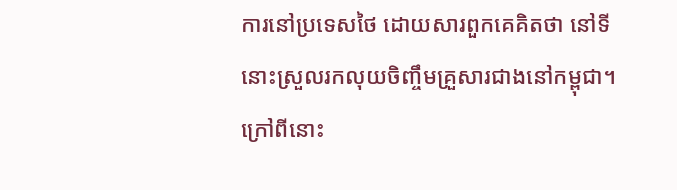ការនៅប្រទេសថៃ ដោយសារពួកគេគិតថា នៅទីនោះស្រួលរកលុយចិញ្ចឹមគ្រួសារជាងនៅកម្ពុជា។ ក្រៅពីនោះ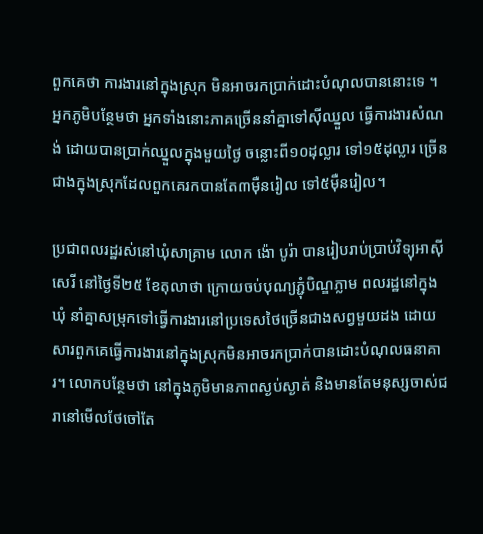ពួកគេថា ការងារនៅក្នុងស្រុក មិនអាចរកប្រាក់ដោះបំណុលបាននោះទេ ។ អ្នកភូមិបន្ថែមថា អ្នកទាំងនោះភាគច្រើននាំគ្នាទៅស៊ីឈ្នួល ធ្វើការងារសំណង់ ដោយបានប្រាក់ឈ្នួលក្នុងមួយថ្ងៃ ចន្លោះពី១០ដុល្លារ ទៅ១៥ដុល្លារ ច្រើនជាងក្នុងស្រុកដែលពួកគេរកបានតែ៣ម៉ឺនរៀល ទៅ៥ម៉ឺនរៀល។

ប្រជាពលរដ្ឋរស់នៅឃុំសាគ្រាម លោក ង៉ោ បូរ៉ា បានរៀបរាប់ប្រាប់វិទ្យុអាស៊ីសេរី នៅថ្ងៃទី២៥ ខែតុលាថា ក្រោយចប់បុណ្យភ្ជុំបិណ្ឌភ្លាម ពលរដ្ឋនៅក្នុងឃុំ នាំគ្នាសម្រុកទៅធ្វើការងារនៅប្រទេសថៃច្រើនជាងសព្វមួយដង ដោយសារពួកគេធ្វើការងារនៅក្នុងស្រុកមិនអាចរកប្រាក់បានដោះបំណុលធនាគារ។ លោកបន្ថែមថា នៅក្នុងភូមិមានភាពស្ងប់ស្ងាត់ និងមានតែមនុស្សចាស់ជរានៅមើលថែចៅតែ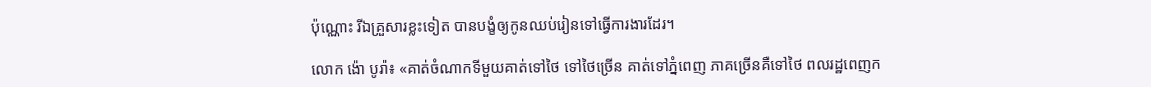ប៉ុណ្ណោះ រីឯគ្រួសារខ្លះទៀត បានបង្ខំឲ្យកូនឈប់រៀនទៅធ្វើការងារដែរ។

លោក ង៉ោ បូរ៉ា៖ «គាត់ចំណាកទីមួយគាត់ទៅថៃ ទៅថៃច្រើន គាត់ទៅភ្នំពេញ ភាគច្រើនគឺទៅថៃ ពលរដ្ឋពេញក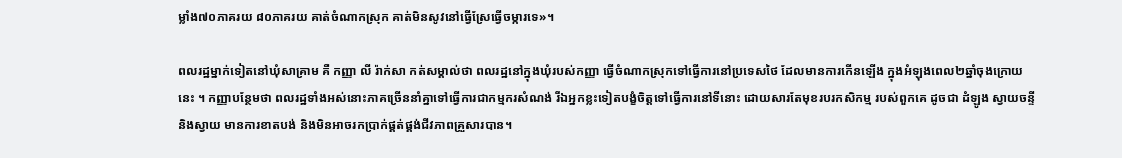ម្លាំង៧០ភាគរយ ៨០ភាគរយ គាត់ចំណាកស្រុក គាត់មិនសូវនៅធ្វើស្រែធ្វើចម្ការទេ»។

ពលរដ្ឋម្នាក់ទៀតនៅឃុំសាគ្រាម គឺ កញ្ញា លី រ៉ាក់សា កត់សម្គាល់ថា ពលរដ្ឋនៅក្នុងឃុំរបស់កញ្ញា ធ្វើចំណាកស្រុកទៅធ្វើការនៅប្រទេសថៃ ដែលមានការកើនឡើង ក្នុងអំឡុងពេល២ឆ្នាំចុងក្រោយនេះ ។ កញ្ញាបន្ថែមថា ពលរដ្ឋទាំងអស់នោះភាគច្រើននាំគ្នាទៅធ្វើការជាកម្មករសំណង់ រីឯអ្នកខ្លះទៀតបង្ខំចិត្តទៅធ្វើការនៅទីនោះ ដោយសារតែមុខរបរកសិកម្ម របស់ពួកគេ ដូចជា ដំឡូង ស្វាយចន្ទី និងស្វាយ មានការខាតបង់ និងមិនអាចរកប្រាក់ផ្គត់ផ្គង់ជីវភាពគ្រួសារបាន។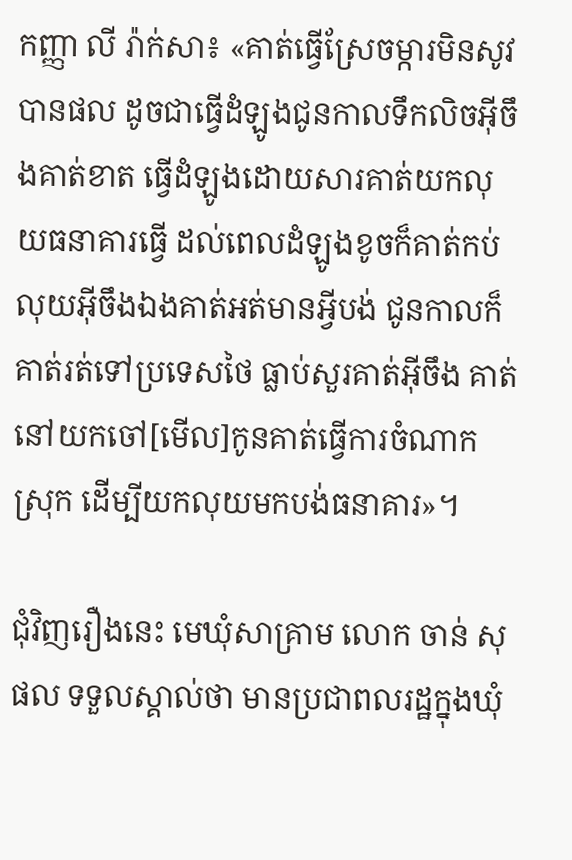កញ្ញា លី រ៉ាក់សា៖ «គាត់ធ្វើស្រែចម្ការមិនសូវបានផល ដូចជាធ្វើដំឡូងជូនកាលទឹកលិចអ៊ីចឹងគាត់ខាត ធ្វើដំឡូងដោយសារគាត់យកលុយធនាគារធ្វើ ដល់ពេលដំឡូងខូចក៏គាត់កប់លុយអ៊ីចឹងឯងគាត់អត់មានអ្វីបង់ ជូនកាលក៏គាត់រត់ទៅប្រទេសថៃ ធ្លាប់សួរគាត់អ៊ីចឹង គាត់នៅយកចៅ[មើល]កូនគាត់ធ្វើការចំណាកស្រុក ដើម្បីយកលុយមកបង់ធនាគារ»។

ជុំវិញរឿងនេះ មេឃុំសាគ្រាម លោក ចាន់ សុផល ទទួលស្គាល់ថា មានប្រជាពលរដ្ឋក្នុងឃុំ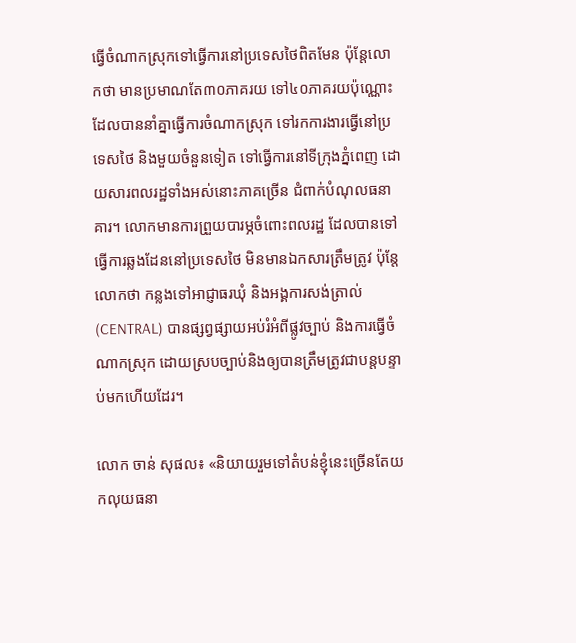ធ្វើចំណាកស្រុកទៅធ្វើការនៅប្រទេសថៃពិតមែន ប៉ុន្តែលោកថា មានប្រមាណតែ៣០ភាគរយ ទៅ៤០ភាគរយប៉ុណ្ណោះ ដែលបាននាំគ្នាធ្វើការចំណាកស្រុក ទៅរកការងារធ្វើនៅប្រទេសថៃ និងមួយចំនួនទៀត ទៅធ្វើការនៅទីក្រុងភ្នំពេញ ដោយសារពលរដ្ឋទាំងអស់នោះភាគច្រើន ជំពាក់បំណុលធនាគារ។ លោកមានការព្រួយបារម្ភចំពោះពលរដ្ឋ ដែលបានទៅធ្វើការឆ្លងដែននៅប្រទេសថៃ មិនមានឯកសារត្រឹមត្រូវ ប៉ុន្តែលោកថា កន្លងទៅអាជ្ញាធរឃុំ និងអង្គការសង់ត្រាល់ (CENTRAL) បានផ្សព្វផ្សាយអប់រំអំពីផ្លូវច្បាប់ និងការធ្វើចំណាកស្រុក ដោយស្របច្បាប់និងឲ្យបានត្រឹមត្រូវជាបន្តបន្ទាប់មកហើយដែរ។

លោក ចាន់ សុផល៖ «និយាយរួមទៅតំបន់ខ្ញុំនេះច្រើនតែយកលុយធនា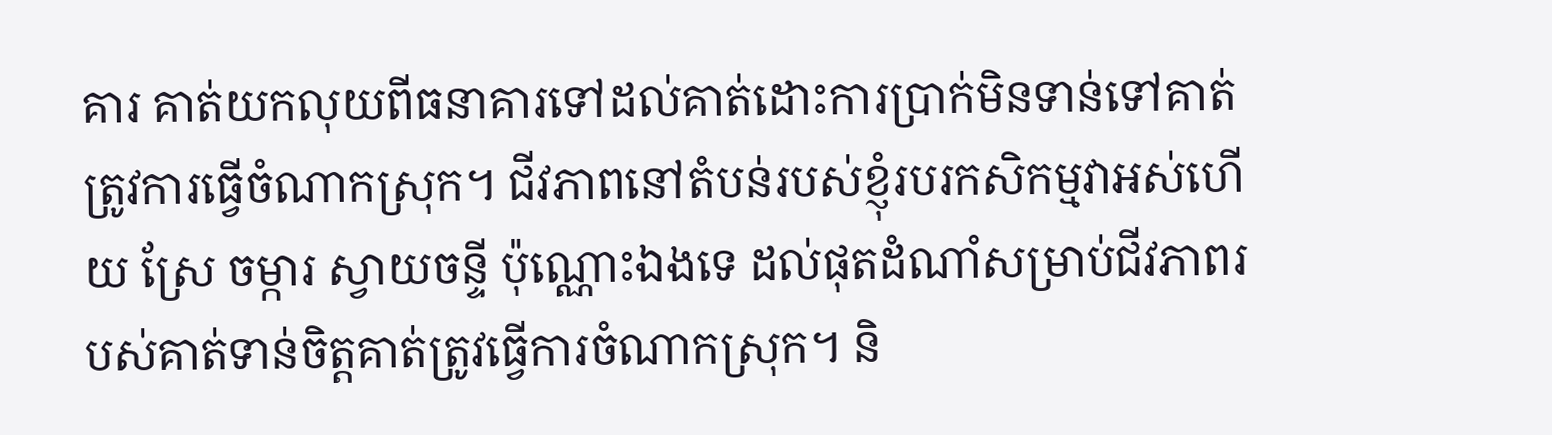គារ គាត់យកលុយពីធនាគារទៅដល់គាត់ដោះការប្រាក់មិនទាន់ទៅគាត់ត្រូវការធ្វើចំណាកស្រុក។ ជីវភាពនៅតំបន់របស់ខ្ញុំរបរកសិកម្មវាអស់ហើយ ស្រែ ចម្ការ ស្វាយចន្ទី ប៉ុណ្ណោះឯងទេ ដល់ផុតដំណាំសម្រាប់ជីវភាពរបស់គាត់ទាន់ចិត្តគាត់ត្រូវធ្វើការចំណាកស្រុក។ និ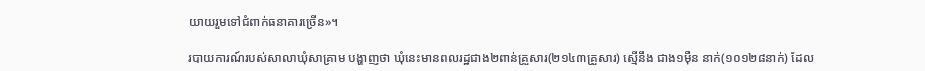យាយរួមទៅជំពាក់ធនាគារច្រើន»។

របាយការណ៍របស់សាលាឃុំសាគ្រាម បង្ហាញថា ឃុំនេះមានពលរដ្ឋជាង២ពាន់គ្រួសារ(២១៤៣គ្រួសារ) ស្មើនឹង ជាង១ម៉ឺន នាក់(១០១២៨នាក់) ដែល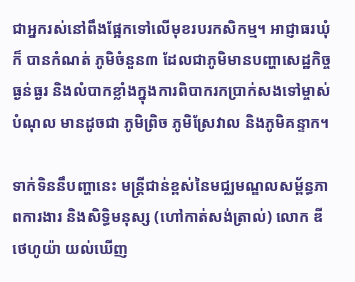ជាអ្នករស់នៅពឹងផ្អែកទៅលើមុខរបរកសិកម្ម។ អាជ្ញាធរឃុំក៏ បានកំណត់ ភូមិចំនួន៣ ដែលជាភូមិមានបញ្ហាសេដ្ឋកិច្ចធ្ងន់ធ្ងរ និងលំបាកខ្លាំងក្នុងការពិបាករកប្រាក់សងទៅម្ចាស់បំណុល មានដូចជា ភូមិព្រិច ភូមិស្រែវាល និងភូមិគន្ទាក។

ទាក់ទិននឹបញ្ហានេះ មន្ត្រីជាន់ខ្ពស់នៃមជ្ឈមណ្ឌលសម្ព័ន្ធភាពការងារ និងសិទ្ធិមនុស្ស (ហៅកាត់សង់ត្រាល់) លោក ឌី ថេហូយ៉ា យល់ឃើញ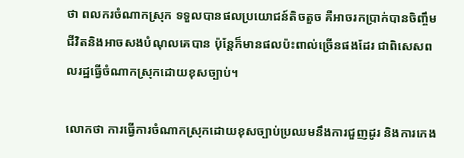ថា ពលករចំណាកស្រុក ទទួលបានផលប្រយោជន៍តិចតួច គឺអាចរកប្រាក់បានចិញ្ចឹមជីវិតនិងអាចសងបំណុលគេបាន ប៉ុន្តែក៏មានផលប៉ះពាល់ច្រើនផងដែរ ជាពិសេសពលរដ្ឋធ្វើចំណាកស្រុកដោយខុសច្បាប់។

លោកថា ការធ្វើការចំណាកស្រុកដោយខុសច្បាប់ប្រឈមនឹងការជួញដូរ និងការកេង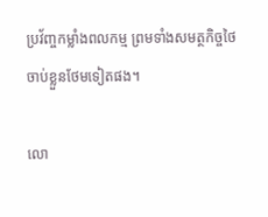ប្រវ័ញ្ចកម្លាំងពលកម្ម ព្រមទាំងសមត្ថកិច្ចថៃចាប់ខ្លួនថែមទៀតផង។

លោ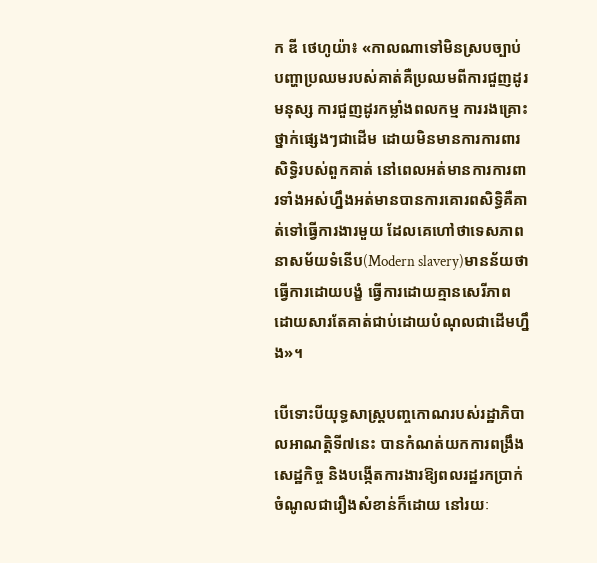ក ឌី ថេហូយ៉ា៖ «កាលណាទៅមិនស្របច្បាប់ បញ្ហាប្រឈមរបស់គាត់គឺប្រឈមពីការជួញដូរមនុស្ស ការជួញដូរកម្លាំងពលកម្ម ការរងគ្រោះថ្នាក់ផ្សេងៗជាដើម ដោយមិនមានការការពារសិទ្ធិរបស់ពួកគាត់ នៅពេលអត់មានការការពារទាំងអស់ហ្នឹងអត់មានបានការគោរពសិទ្ធិគឺគាត់ទៅធ្វើការងារមួយ ដែលគេហៅថាទេសភាពនាសម័យទំនើប(Modern slavery)មានន័យថាធ្វើការដោយបង្ខំ ធ្វើការដោយគ្មានសេរីភាព ដោយសារតែគាត់ជាប់ដោយបំណុលជាដើមហ្នឹង»។

បើទោះបីយុទ្ធសាស្ត្របញ្ចកោណរបស់រដ្ឋាភិបាលអាណត្តិទី៧នេះ បានកំណត់យកការពង្រឹងសេដ្ឋកិច្ច និងបង្កើតការងារឱ្យពលរដ្ឋរកប្រាក់ចំណូលជារឿងសំខាន់ក៏ដោយ នៅរយៈ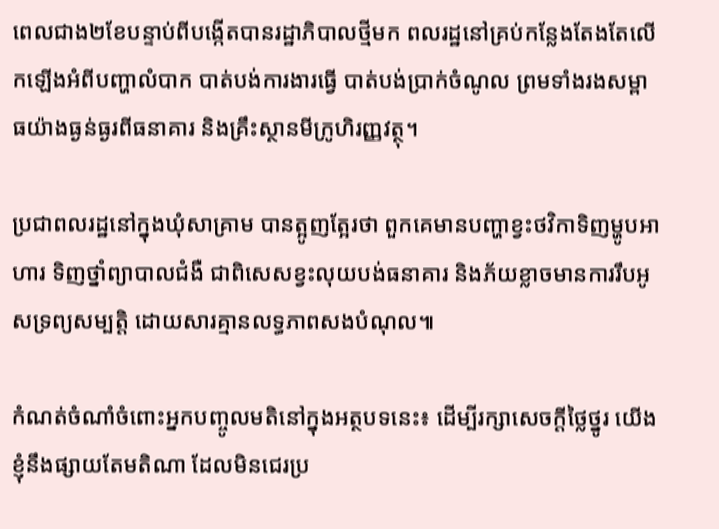ពេលជាង២ខែបន្ទាប់ពីបង្កើតបានរដ្ឋាភិបាលថ្មីមក ពលរដ្ឋនៅគ្រប់កន្លែងតែងតែលើកឡើងអំពីបញ្ហាលំបាក បាត់បង់ការងារធ្វើ បាត់បង់ប្រាក់ចំណូល ព្រមទាំងរងសម្ពាធយ៉ាងធ្ងន់ធ្ងរពីធនាគារ និងគ្រឹះស្ថានមីក្រូហិរញ្ញវត្ថុ។

ប្រជាពលរដ្ឋនៅក្នុងឃុំសាគ្រាម បានត្អូញត្អែរថា ពួកគេមានបញ្ហាខ្វះថវិកាទិញម្ហូបអាហារ ទិញថ្នាំព្យាបាលជំងឺ ជាពិសេសខ្វះលុយបង់ធនាគារ និងភ័យខ្លាចមានការរឹបអូសទ្រព្យសម្បត្តិ ដោយសារគ្មានលទ្ធភាពសងបំណុល៕

កំណត់ចំណាំចំពោះអ្នកបញ្ចូលមតិនៅក្នុងអត្ថបទនេះ៖ ដើម្បីរក្សាសេចក្ដីថ្លៃថ្នូរ យើងខ្ញុំនឹងផ្សាយតែមតិណា ដែលមិនជេរប្រ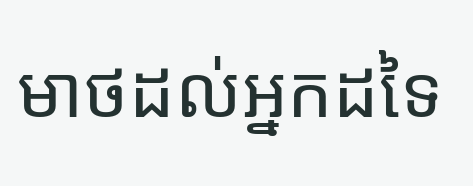មាថដល់អ្នកដទៃ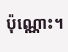ប៉ុណ្ណោះ។